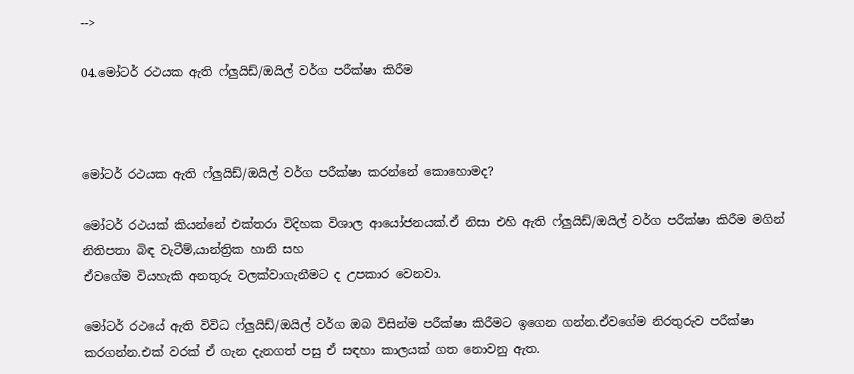-->

04.මෝටර් රථයක ඇති ෆ්ලුයිඩ්/ඔයිල් වර්ග පරීක්ෂා කිරීම



මෝටර් රථයක ඇති ෆ්ලුයිඩ්/ඔයිල් වර්ග පරීක්ෂා කරන්නේ කොහොමද?

මෝටර් රථයක් කියන්නේ එක්තරා විදිහක විශාල ආයෝජනයක්.ඒ‌ නිසා එහි ඇ‌ති ෆ්ලුයිඩ්/ඔයිල් වර්ග පරීක්ෂා කිරීම මගින් නිතිපතා බිඳ වැටීම්,යාන්ත්‍රික හානි සහ
ඒවගේම වියහැකි අනතුරු වලක්වාගැනීමට ද උපකාර වෙනවා.

මෝටර් රථයේ ඇ‌ති විවිධ ෆ්ලුයිඩ්/ඔයිල් වර්ග ඔබ විසින්ම පරීක්ෂා කිරීමට ඉගෙන ගන්න.ඒවගේම නිරතුරුව පරීක්ෂා කරගන්න.එක් වරක් ඒ ගැන දැනගත් පසු ඒ සඳහා කාලයක් ගත නොවනු ඇත.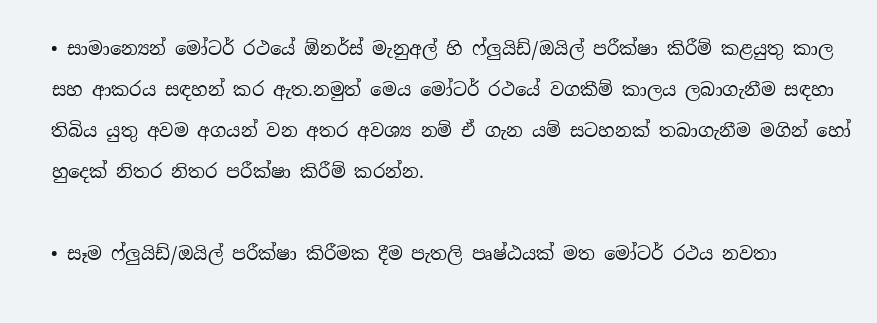• සාමාන්‍යෙන් මෝටර් රථයේ ඕනර්ස් මැනුඅල් හි ෆ්ලුයිඩ්/ඔයිල් පරීක්ෂා කිරීම් කළයුතු කාල සහ ආකරය සඳහන් කර ඇත.නමුත් මෙය මෝටර් රථයේ වගකීම් කාලය ලබාගැනීම සඳහා තිබිය යුතු අවම අගයන් වන අතර අවශ්‍ය නම් ඒ‌ ගැන යම් සටහනක් තබාගැනීම මගින් හෝ හුදෙක් නිතර නිතර පරීක්ෂා කිරීම් කරන්න.

• සෑම ෆ්ලුයිඩ්/ඔයිල් පරීක්ෂා කිරීමක දීම පැතලි පෘෂ්ඨයක් මත මෝටර් රථය නවතා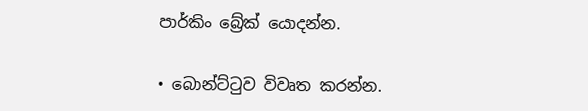පාර්කිං බ්‍රේක් යොදන්න.

• බොන්ට්ටුව විවෘත කරන්න.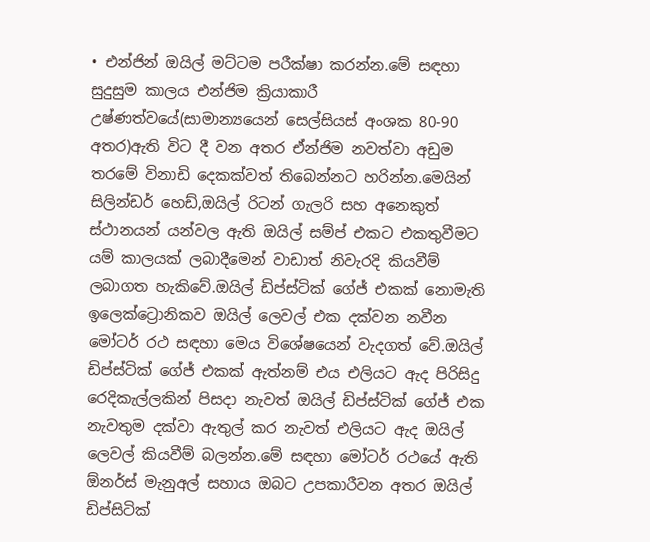• එන්ජින් ඔයිල් මට්ටම පරීක්ෂා කරන්න.මේ සඳහා සුදුසුම කාලය එන්ජිම ක්‍රියාකාරී උෂ්ණත්වයේ(සාමාන්‍යයෙන් සෙල්සියස් අංශක 80-90 අතර)ඇති විට දී වන අතර ඒන්ජිම නවත්වා අඩුම තරමේ විනාඩි දෙකක්වත් තිබෙන්නට හරින්න.මෙයින් සිලින්ඩර් හෙඩ්,ඔයිල් රිටන් ගැලරි සහ අනෙකුත් ස්ථානයන් යන්වල ඇති ඔයිල් සම්ප් එකට එකතුවීමට යම් කාලයක් ලබාදීමෙන් වාඩාත් නිවැරදි කියවීම් ලබාගත හැකිවේ.ඔයිල් ඩිප්ස්ටික් ගේජ් එකක් නොමැති ඉලෙක්ට්‍රොනිකව ඔයිල් ලෙවල් එක දක්වන නවීන මෝටර් රථ සඳහා මෙය විශේෂයෙන් වැදගත් වේ.ඔයිල් ඩිප්ස්ටික් ගේජ් එකක් ඇ‌ත්නම් එය එලියට ඇද පිරිසිදු රෙදිකැල්ලකින් පිසදා නැවත් ඔයිල් ඩිප්ස්ටික් ගේජ් එක නැවතුම දක්වා ඇතුල් කර නැවත් එලියට ඇද ඔයිල් ලෙවල් කියවීම් බලන්න.මේ සඳහා මෝටර් රථයේ ඇ‌ති ඕනර්ස් මැනුඅල් සහාය ඔබට උපකාරීවන අතර ඔයිල් ඩිප්සිටික්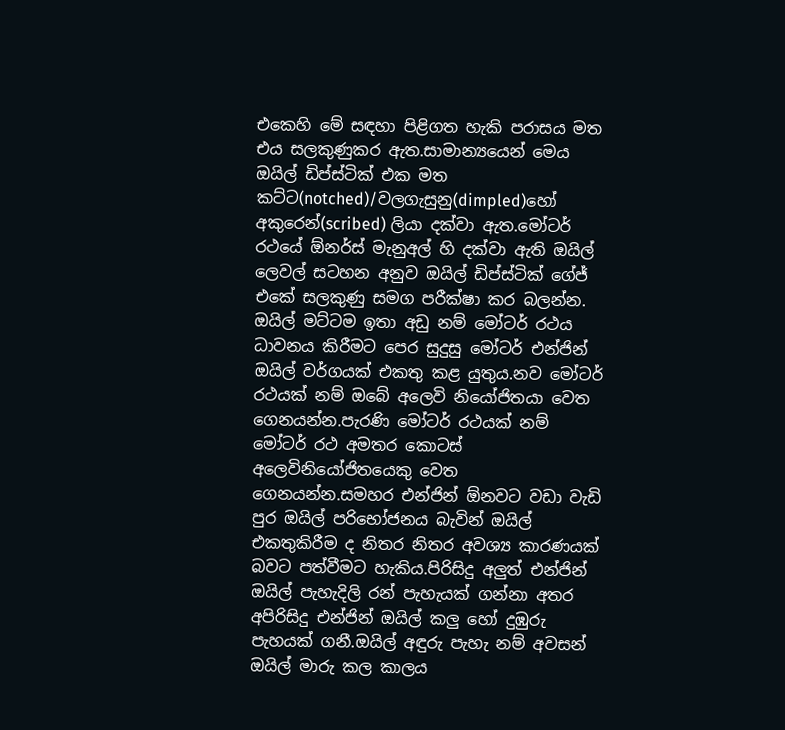එකෙහි මේ සඳහා පිළිගත හැකි පරාසය මත එය සලකුණුකර ඇත.සාමාන්‍යයෙන් මෙය ඔයිල් ඩිප්ස්ටික් එක මත කට්ට(notched)/වලගැසුනු(dimpled)හෝ අකුරෙන්(scribed) ලියා දක්වා ඇත.මෝටර් රථයේ ඕනර්ස් මැනුඅල් හි දක්වා ඇති ඔයිල් ලෙවල් සටහන අනුව ඔයිල් ඩිප්ස්ටික් ගේජ් එකේ සලකුණු සමග පරීක්ෂා කර බලන්න. ඔයිල් මට්ටම ඉතා අඩු නම් මෝටර් රථය ධාවනය කිරීමට පෙර සුදුසු මෝටර් එන්ජින් ඔයිල් වර්ගයක් එකතු කළ යුතුය.නව මෝටර් රථයක් නම් ඔබේ අලෙවි නියෝජිතයා වෙත ගෙනයන්න.පැරණි මෝටර් රථයක් නම් මෝටර් රථ අමතර කොටස් අලෙවිනියෝජිතයෙකු වෙත ගෙනයන්න.සමහර එන්ජින් ඕනවට වඩා වැඩි පුර ඔයිල් පරිභෝජනය බැවින් ඔයිල් එකතුකිරීම ද නිතර නිතර අවශ්‍ය කාරණයක් බවට පත්වීමට හැකිය.පිරිසිදු අලුත් එන්ජින් ඔයිල් පැහැදිලි රන් පැහැයක් ගන්නා අතර අපිරිසිදු එන්ජින් ඔයිල් කලු හෝ දුඹුරු පැහයක් ගනී.ඔයිල් අඳුරු පැහැ නම් අවසන් ඔයිල් මාරු කල කාලය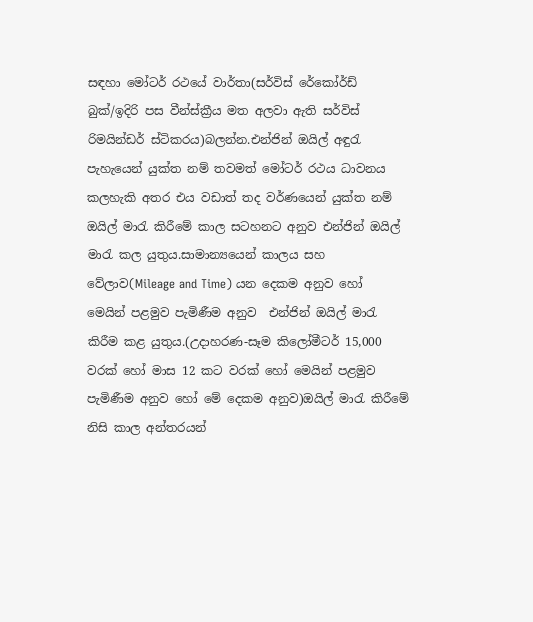සඳහා මෝටර් රථයේ වාර්තා(සර්විස් රේකෝර්ඩ් බුක්/ඉදිරි පස වීන්ස්ක්‍රීය මත අලවා ඇ‌ති සර්විස් රිමයින්ඩර් ස්ටිකරය)බලන්න.එන්ජින් ඔයිල් අඳුරැ පැහැයෙන් යුක්ත නම් තවමත් මෝටර් රථය ධාවනය කලහැකි අතර එය වඩාත් තද වර්ණයෙන් යුක්ත නම් ඔයිල් මාරැ කිරීමේ කාල සටහනට අනුව එන්ජින් ඔයිල් මාරැ කල යුතුය.සාමාන්‍යයෙන් කාලය සහ වේලාව(Mileage and Time) යන දෙකම අනුව හෝ මෙයින් පළමුව පැමිණීම අනුව  එන්ජින් ඔයිල් මාරැ කිරීම කළ යුතුය.(උදාහරණ-සෑම කිලෝමීටර් 15,000 වරක් හෝ මාස 12 කට වරක් හෝ මෙයින් පළමුව පැමිණීම අනුව හෝ මේ දෙකම අනුව)ඔයිල් මාරැ කිරීමේ නිසි කාල අන්තරයන්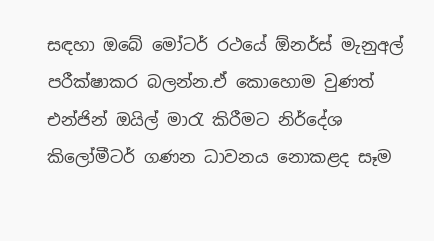සඳහා ඔබේ මෝටර් රථයේ ඕනර්ස් මැනුඅල් පරීක්ෂාකර බලන්න.ඒ‌ කොහොම වුණත් එන්ජින් ඔයිල් මාරැ කිරීමට නිර්දේශ කිලෝමීටර් ගණන ධාවනය නොකළද සෑම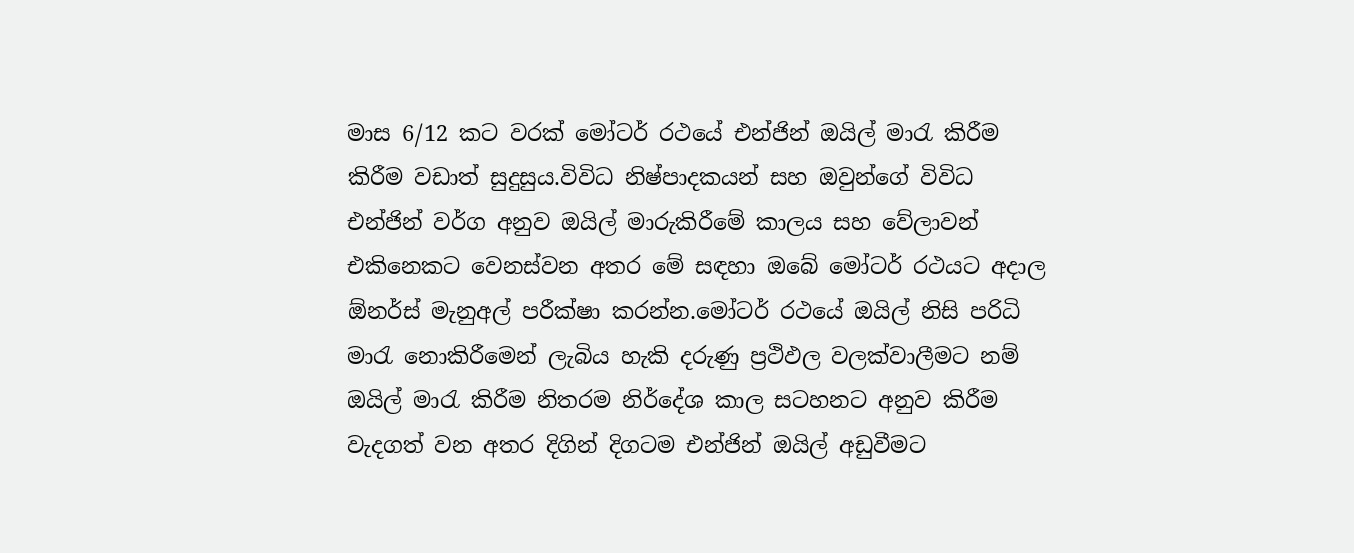මාස 6/12 කට වරක් මෝටර් රථයේ එන්ජින් ඔයිල් මාරැ කිරීම කිරීම වඩාත් සුදුසුය.විවිධ නිෂ්පාදකයන් සහ ඔවුන්ගේ විවිධ එන්ජින් වර්ග අනුව ඔයිල් මාරුකිරීමේ කාලය සහ වේලාවන් එකිනෙකට වෙනස්වන අතර මේ සඳහා ඔබේ මෝටර් රථයට අදාල ඕනර්ස් මැනුඅල් පරීක්ෂා කරන්න.මෝටර් රථයේ ඔයිල් නිසි පරිධි මාරැ නොකිරීමෙන් ලැබිය හැකි දරුණු ප්‍රථිඵල වලක්වාලීමට නම් ඔයිල් මාරැ කිරීම නිතරම නිර්දේශ කාල සටහනට අනුව කිරීම වැදගත් වන අතර දිගින් දිගටම එන්ජින් ඔයිල් අඩුවීමට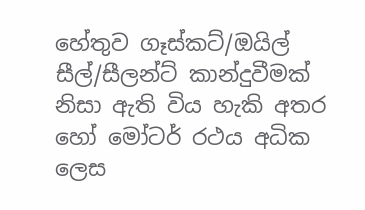හේතුව ගෑස්කට්/ඔයිල් සීල්/සීලන්ට් කාන්දුවීමක් නිසා ඇ‌ති විය හැකි අතර හෝ මෝටර් රථය අධික ලෙස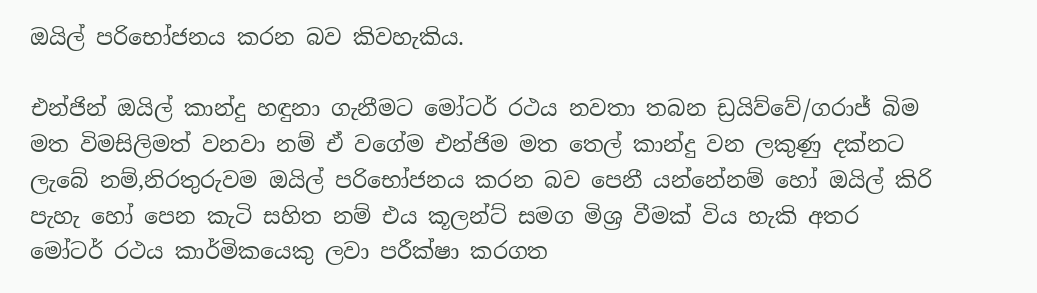ඔයිල් පරිභෝජනය කරන බව කිවහැකිය.

එන්ජින් ඔයිල් කාන්දු හඳුනා ගැනීමට මෝටර් රථය නවතා තබන ඩ්‍රයිව්වේ/ගරාජ් බිම මත විමසිලිමත් වනවා නම් ඒ‌ වගේම එන්ජිම මත තෙල් කාන්දු වන ලකුණු දක්නට ලැබේ නම්,නිරතුරුවම ඔයිල් පරිභෝජනය කරන බව පෙනී යන්නේනම් හෝ ඔයිල් කිරි පැහැ හෝ පෙන කැටි සහිත නම් එය කූලන්ට් සමග මිශ්‍ර වීමක් විය හැකි අතර මෝටර් රථය කාර්මිකයෙකු ලවා පරීක්ෂා කරගත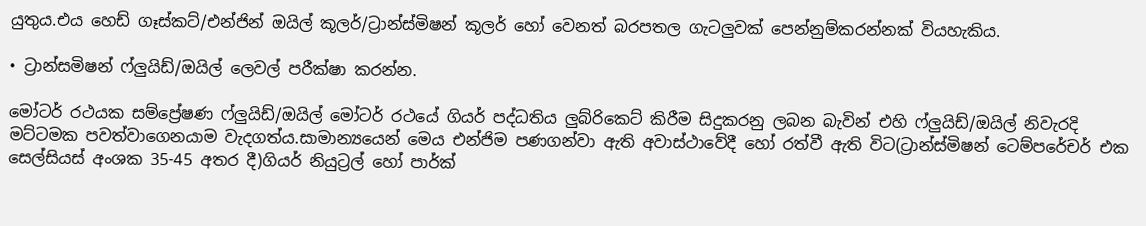යුතුය.එය හෙඩ් ගෑස්කට්/එන්ජින් ඔයිල් කූලර්/ට්‍රාන්ස්මිෂන් කූලර් හෝ වෙනත් බරපතල ගැටලුවක් පෙන්නුම්කරන්නක් වියහැකිය.

• ට්‍රාන්සමිෂන් ෆ්ලුයිඩ්/ඔයිල් ලෙවල් පරීක්ෂා කරන්න.

මෝටර් රථයක සම්ප්‍රේෂණ ෆ්ලුයිඩ්/ඔයිල් මෝටර් රථයේ ගියර් පද්ධතිය ලුබ්රිකෙට් කිරීම සිදුකරනු ලබන බැවින් එහි ෆ්ලුයිඩ්/ඔයිල් නිවැරදි මට්ටමක පවත්වාගෙනයාම වැදගත්ය.සාමාන්‍යයෙන් මෙය එන්ජිම පණගන්වා ඇ‌ති අවාස්ථාවේදී හෝ රත්වී ඇති විට(ට්‍රාන්ස්මිෂන් ටෙම්පරේචර් එක සෙල්සියස් අංශක 35-45 අතර දී)ගියර් නියුට්‍රල් හෝ පාර්ක්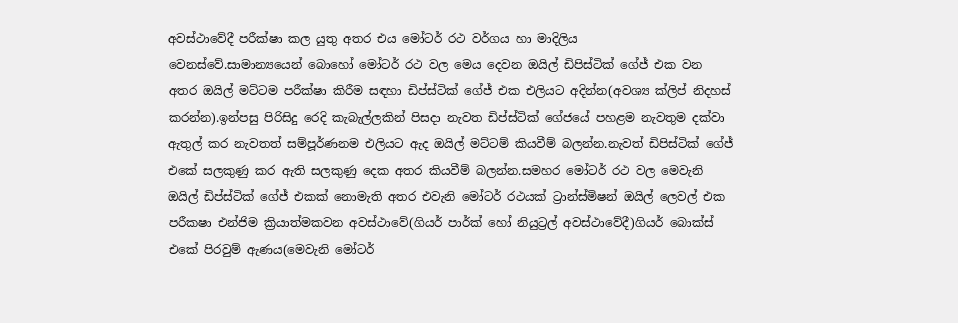අවස්ථාවේදී පරීක්ෂා කල යුතු අතර එය මෝටර් රථ වර්ගය හා මාදිලිය
වෙනස්වේ.සාමාන්‍යයෙන් බොහෝ මෝටර් රථ වල මෙය දෙවන ඔයිල් ඩිපිස්ටික් ගේජ් එක වන අතර ඔයිල් මට්ටම පරීක්ෂා කිරීම සඳහා ඩිප්ස්ටික් ගේජ් එක එලියට අදින්න(අවශ්‍ය ක්ලිප් නිදහස් කරන්න).ඉන්පසු පිරිසිදු රෙදි කැබැල්ලකින් පිසදා නැවත ඩිප්ස්ටික් ගේජයේ පහළම නැවතුම දක්වා ඇතුල් කර නැවතත් සම්පූර්ණනම එලියට ඇද ඔයිල් මට්ටම් කියවීම් බලන්න.නැවත් ඩිපිස්ටික් ගේජ් එකේ සලකුණු කර ඇති සලකුණු දෙක අතර කියවීම් බලන්න.සමහර මෝටර් රථ වල මෙවැනි ඔයිල් ඩිප්ස්ටික් ගේජ් එකක් නොමැති අතර එවැනි මෝටර් රථයක් ට්‍රාන්ස්මිෂන් ඔයිල් ලෙවල් එක පරීකෂා එන්ජිම ක්‍රියාත්මකවන අවස්ථාවේ(ගියර් පාර්ක් හෝ නියුට්‍රල් අවස්ථාවේදී)ගියර් බොක්ස් එකේ පිරවුම් ඇණය(මෙවැනි මෝටර්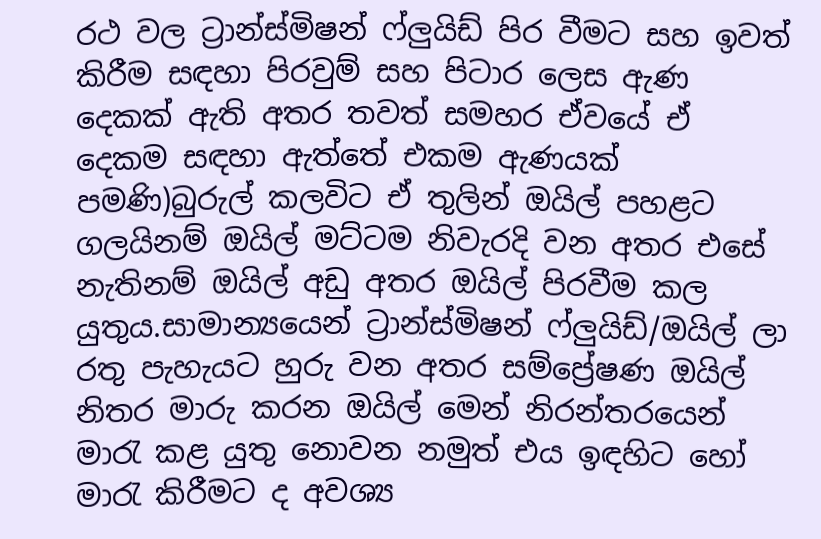රථ වල ට්‍රාන්ස්මිෂන් ෆ්ලුයිඩ් පිර වීමට සහ ඉවත් කිරීම සඳහා පිරවුම් සහ පිටාර ලෙස ඇ‌ණ දෙකක් ඇ‌ති අතර තවත් සමහර ඒ‌වයේ ඒ‌ දෙකම සඳහා ඇ‌ත්තේ එකම ඇ‌ණයක් පමණි)බුරුල් කලවිට ඒ‌ තුලින් ඔයිල් පහළට ගලයිනම් ඔයිල් මට්ටම නිවැරදි වන අතර එසේ නැතිනම් ඔයිල් අඩු අතර ඔයිල් පිරවීම කල යුතුය.සාමාන්‍යයෙන් ට්‍රාන්ස්මිෂන් ෆ්ලුයිඩ්/ඔයිල් ලා රතු පැහැයට හුරු වන අතර සම්ප්‍රේෂණ ඔයිල් නිතර මාරු කරන ඔයිල් මෙන් නිරන්තරයෙන් මාරැ කළ යුතු නොවන නමුත් එය ඉඳහිට හෝ මාරැ කිරීමට ද අවශ්‍ය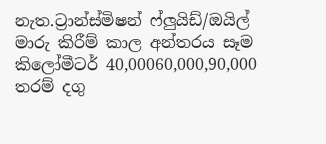නැත.ට්‍රාන්ස්මිෂන් ෆ්ලුයිඩ්/ඔයිල් මාරු කිරීම් කාල අන්තරය සෑම කිලෝමීටර් 40,00060,000,90,000 තරම් දගු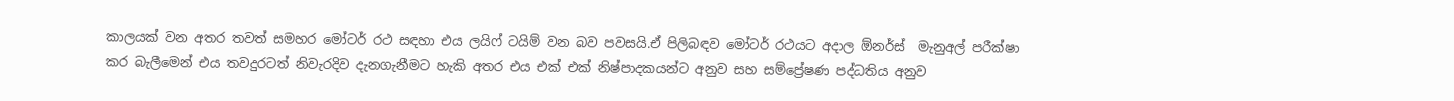කාලයක් වන අතර තවත් සමහර මෝටර් රථ සඳහා එය ලයිෆ් ටයිම් වන බව පවසයි.ඒ‌ පිලිබඳව මෝටර් රථයට අදාල ඕනර්ස්  මැනුඅල් පරීක්ෂා කර බැලීමෙන් එය තවදුරටත් නිවැරදිව දැනගැනීමට හැකි අතර එය එක් එක් නිෂ්පාදකයන්ට අනුව සහ සම්ප්‍රේෂණ පද්ධතිය අනුව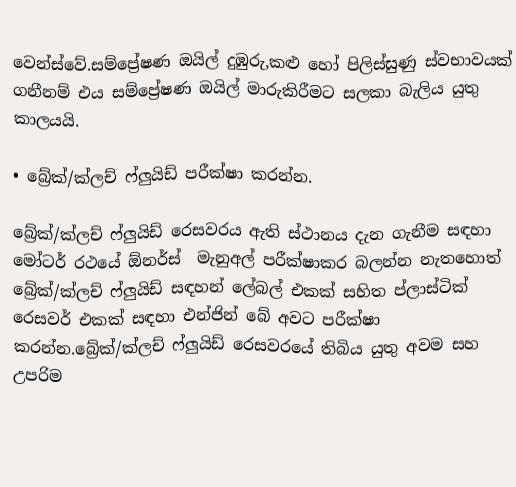වෙන්ස්වේ.සම්ප්‍රේෂණ ඔයිල් දුඹුරු,කළු හෝ පිලිස්සුණු ස්වභාවයක් ගනීනම් එය සම්ප්‍රේෂණ ඔයිල් මාරුකිරීමට සලකා බැලිය යුතු කාලයයි.

• බ්‍රේක්/ක්ලච් ෆ්ලුයිඩ් පරීක්ෂා කරන්න.

බ්‍රේක්/ක්ලච් ෆ්ලුයිඩ් රෙසවරය ඇ‌ති ස්ථානය දැන ගැනීම සඳහා මෝටර් රථයේ ඕනර්ස්  මැනුඅල් පරීක්ෂාකර බලන්න නැතහොත් බ්‍රේක්/ක්ලච් ෆ්ලුයිඩ් සඳහන් ලේබල් එකක් සහිත ප්ලාස්ටික් රෙසවර් එකක් සඳහා එන්ජින් බේ අවට පරීක්ෂා කරන්න.බ්‍රේක්/ක්ලච් ෆ්ලුයිඩ් රෙසවරයේ තිබිය යුතු අවම සහ උපරිම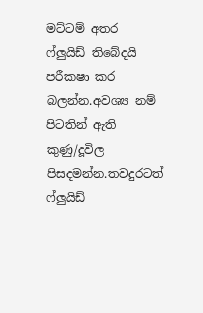මට්ටම් අතර ෆ්ලුයිඩ් තිබේදයි පරීකෂා කර බලන්න.අවශ්‍ය නම් පිටතින් ඇති කුණු/දූවිල පිසදමන්න.තවදුරටත් ෆ්ලුයිඩ්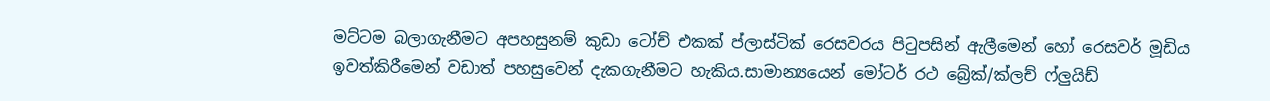මට්ටම බලාගැනීමට අපහසුනම් කුඩා ටෝච් එකක් ප්ලාස්ටික් රෙසවරය පිටුපසින් ඇලීමෙන් හෝ රෙසවර් මූඩිය ඉවත්කිරීමෙන් වඩාත් පහසුවෙන් දැකගැනීමට හැකිය.සාමාන්‍යයෙන් මෝටර් රථ බ්‍රේක්/ක්ලච් ෆ්ලුයිඩ්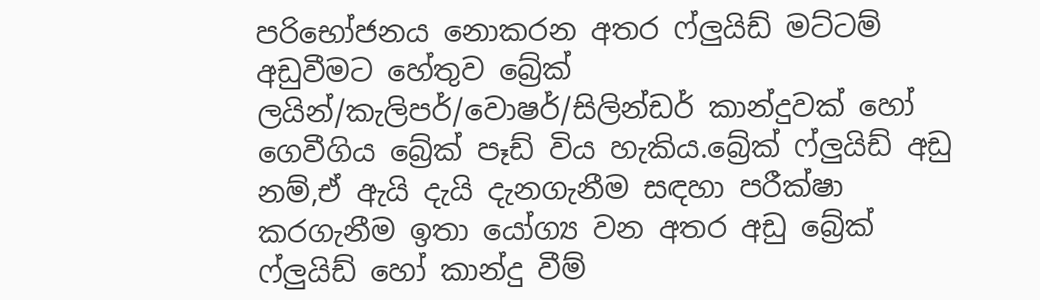පරිභෝජනය නොකරන අතර ෆ්ලුයිඩ් මට්ටම් අඩුවීමට හේතුව බ්‍රේක් ලයින්/කැලිපර්/වොෂර්/සිලින්ඩර් කාන්දුවක් හෝ ගෙවීගිය බ්‍රේක් පෑඩ් විය හැකිය.බ්‍රේක් ෆ්ලුයිඩ් අඩු නම්,ඒ‌ ඇයි දැයි දැනගැනීම සඳහා පරීක්ෂා කරගැනීම ඉතා යෝග්‍ය වන අතර අඩු බ්‍රේක් ෆ්ලුයිඩ් හෝ කාන්දු වීම්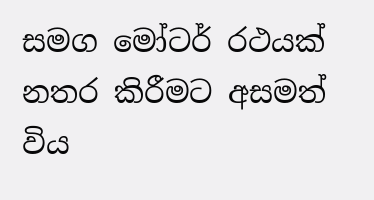සමග මෝටර් රථයක් නතර කිරීමට අසමත් විය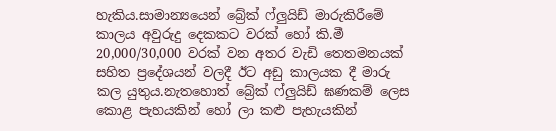හැකිය.සාමාන්‍යයෙන් බ්‍රේක් ෆ්ලුයිඩ් මාරුකිරීමේ කාලය අවුරුදු දෙකකට වරක් හෝ කි.මී 20,000/30,000 වරක් වන අතර වැඩි තෙතමනයක් සහිත ප්‍රදේශයන් වලදී ඊට අඩු කාලයක දී මාරු කල යුතුය.නැතහොත් බ්‍රේක් ෆ්ලුයිඩ් ඝණකම් ලෙස කොළ පැහයකින් හෝ ලා කළු පැහැයකින්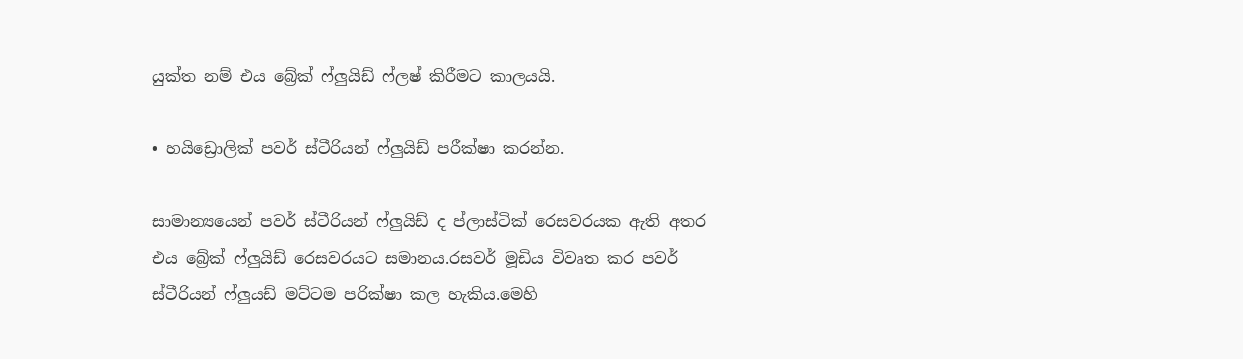යුක්ත නම් එය බ්‍රේක් ෆ්ලුයිඩ් ෆ්ලෂ් කිරීමට කාලයයි.

• හයිඩ්‍රොලික් පවර් ස්ටීරියන් ෆ්ලුයිඩ් පරීක්ෂා කරන්න.

සාමාන්‍යයෙන් පවර් ස්ටීරියන් ෆ්ලුයිඩ් ද ප්ලාස්ටික් රෙසවරයක ඇ‌ති අතර එය බ්‍රේක් ෆ්ලුයිඩ් රෙසවරයට සමානය.රසවර් මූඩිය විවෘත කර පවර් ස්ටීරියන් ෆ්ලුයඩ් මට්ටම පරික්ෂා කල හැකිය.මෙහි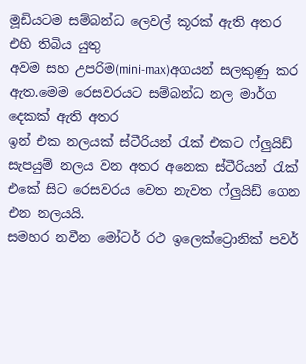මූඩියටම සම්බන්ධ ලෙවල් කූරක් ඇති අතර එහි තිබිය යුතු
අවම සහ උපරිම(mini-max)අගයන් සලකුණු කර ඇත.මෙම රෙසවරයට සම්බන්ධ නල මාර්ග දෙකක් ඇති අතර
ඉන් එක නලයක් ස්ටීරියන් රැක් එකට ෆ්ලුයිඩ් සැපයුම් නලය වන අතර අනෙක ස්ටීරියන් රැක් එකේ සිට රෙසවරය වෙත නැවත ෆ්ලුයිඩ් ගෙන එන නලයයි.
සමහර නවීන මෝටර් රථ ඉලෙක්ට්‍රොනික් පවර්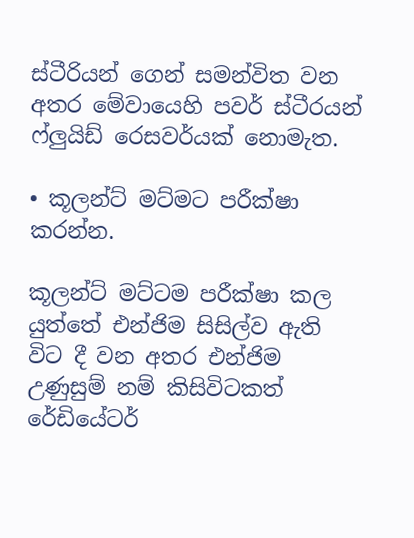ස්ටීරියන් ගෙන් සමන්විත වන අතර මේවායෙහි පවර් ස්ටීරයන් ෆ්ලුයිඩ් රෙසවර්යක් නොමැත.

• කූලන්ට් මට්මට පරීක්ෂා කරන්න.

කූලන්ට් මට්ටම පරීක්ෂා කල යුත්තේ එන්ජිම සිසිල්ව ඇ‌ති විට දී වන අතර එන්ජිම උණුසුම් නම් කිසිවිටකත් රේඩියේටර්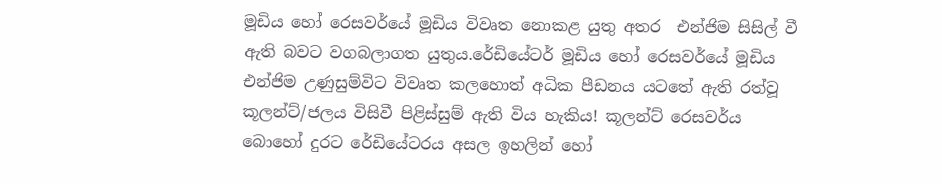මූඩිය හෝ රෙසවර්යේ මූඩිය විවෘත නොකළ යුතු අතර  එන්ජිම සිසිල් වී ඇති බවට වගබලාගත යුතුය.රේඩියේටර් මූඩිය හෝ රෙසවර්යේ මූඩිය එන්ජිම උණුසුම්විට විවෘත කලහොත් අධික පීඩනය යටතේ ඇති රත්වූ කූලන්ට්/ජලය විසිවී පිළිස්සුම් ඇති විය හැකිය! කූලන්ට් රෙසවර්ය බොහෝ දුරට රේඩියේටරය අසල ඉහලින් හෝ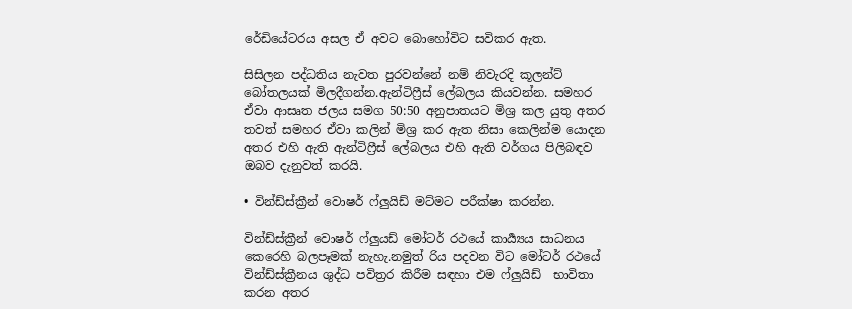රේඩියේටරය අසල ඒ අවට බොහෝවිට සවිකර ඇත.

සිසිලන පද්ධතිය නැවත පුරවන්නේ නම් නිවැරදි කූලන්ට් බෝතලයක් මිලදීගන්න.ඇ‌න්ටිෆ්‍රීස් ලේබලය කියවන්න. සමහර ඒවා ආසෘත ජලය සමග 50:50 අනුපාතයට මිශ්‍ර කල යුතු අතර තවත් සමහර ඒවා කලින් මිශ්‍ර කර ඇ‌ත නිසා කෙලින්ම යොදන අතර එහි ඇ‌ති ඇ‌න්ටිෆ්‍රීස් ලේබලය එහි ඇති වර්ගය පිලිබඳව ඔබව දැනුවත් කරයි.

• වින්ඩ්ස්ක්‍රීන් වොෂර් ෆ්ලුයිඩ් මට්මට පරීක්ෂා කරන්න.

වින්ඩ්ස්ක්‍රීන් වොෂර් ෆ්ලුයඩ් මෝටර් රථයේ කාර්‍ය්‍යය සාධනය කෙරෙහි බලපෑමක් නැහැ.නමුත් රිය පදවන විට මෝටර් රථයේ වින්ඩ්ස්ක්‍රීනය ශුද්ධ පවිත්‍රර කිරීම සඳහා එම ෆ්ලුයිඩ්  භාවිතා කරන අතර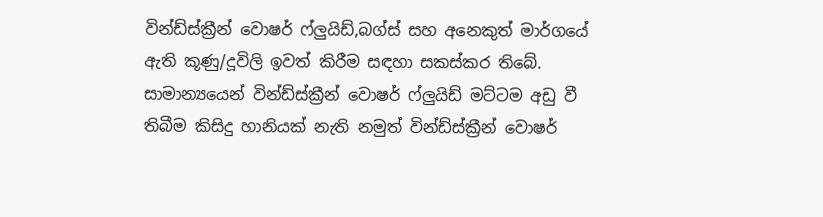වින්ඩ්ස්ක්‍රීන් වොෂර් ෆ්ලුයිඩ්,බග්‍ස් සහ අනෙකුත් මාර්ගයේ ඇති කූණු/දූවිලි ඉවත් කිරීම සඳහා සකස්කර තිබේ.
සාමාන්‍යයෙන් වින්ඩ්ස්ක්‍රීන් වොෂර් ෆ්ලුයිඩ් මට්ටම අඩු වී තිබීම කිසිදු හානියක් නැති නමුත් වින්ඩ්ස්ක්‍රීන් වොෂර්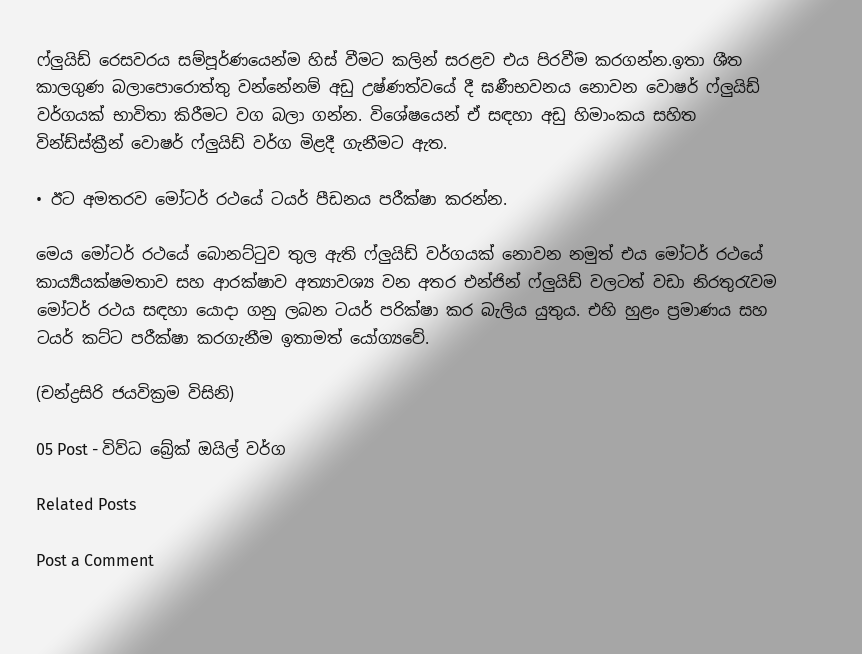ෆ්ලුයිඩ් රෙසවරය සම්පූර්ණයෙන්ම හිස් වීමට කලින් සරළව එය පිරවීම කරගන්න.ඉතා ශීත කාලගුණ බලාපොරොත්තු වන්නේනම් අඩු උෂ්ණත්වයේ දී ඝණීභවනය නොවන වොෂර් ෆ්ලුයිඩ් වර්ගයක් භාවිතා කිරීමට වග බලා ගන්න. විශේෂයෙන් ඒ‌ සඳහා අඩු හිමාංකය සහිත වින්ඩ්ස්ක්‍රීන් වොෂර් ෆ්ලුයිඩ් වර්ග මිළදී ගැනීමට ඇත.

• ඊට අමතරව මෝටර් රථයේ ටයර් පීඩනය පරීක්ෂා කරන්න.

මෙය මෝටර් රථයේ බොනට්ටුව තුල ඇති ෆ්ලුයිඩ් වර්ගයක් නොවන නමුත් එය මෝටර් රථයේ කාර්‍ය්‍යයක්ෂමතාව සහ ආරක්ෂාව අත්‍යාවශ්‍ය වන අතර එන්ජින් ෆ්ලුයිඩ් වලටත් වඩා නිරතුරැවම මෝටර් රථය සඳහා යොදා ගනු ලබන ටයර් පරික්ෂා කර බැලිය යුතුය. එහි හුළං ප්‍රමාණය සහ ටයර් කට්ට පරීක්ෂා කරගැනීම ඉතාමත් යෝග්‍යවේ.

(චන්ද්‍රසිරි ජයවික්‍රම විසිනි)

05 Post - විව්ධ බ්‍රේක් ඔයිල් වර්ග

Related Posts

Post a Comment